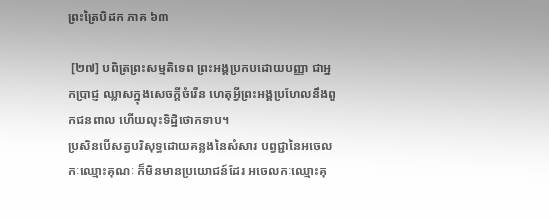ព្រះត្រៃបិដក ភាគ ៦៣

 [២៧] បពិត្រព្រះសម្មតិទេព ព្រះអង្គប្រកបដោយបញ្ញា ជាអ្នកប្រាជ្ញ ឈ្លាសក្នុងសេចក្តីចំរើន ហេតុអ្វីព្រះអង្គប្រហែលនឹងពួកជនពាល ហើយលុះទិដ្ឋិថោកទាប។
ប្រសិនបើសត្វបរិសុទ្ធដោយគន្លងនៃសំសារ បព្វជ្ជានៃអចេលកៈឈ្មោះគុណៈ ក៏មិនមានប្រយោជន៍ដែរ អចេលកៈឈ្មោះគុ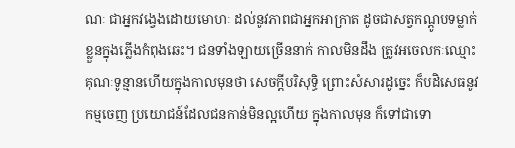ណៈ ជាអ្នកវង្វេងដោយមោហៈ ដល់នូវភាពជាអ្នកអាក្រាត ដូចជាសត្វកណ្តូបទម្លាក់ខ្លួនក្នុងភ្លើងកំពុងឆេះ។ ជនទាំងឡាយច្រើននាក់ កាលមិនដឹង ត្រូវអចេលកៈឈ្មោះគុណៈទូន្មានហើយក្នុងកាលមុនថា សេចក្តីបរិសុទ្ធិ ព្រោះសំសារដូច្នេះ ក៏បដិសេធនូវកម្មចេញ ប្រយោជន៍ដែលជនកាន់មិនល្អហើយ ក្នុងកាលមុន ក៏ទៅជាទោ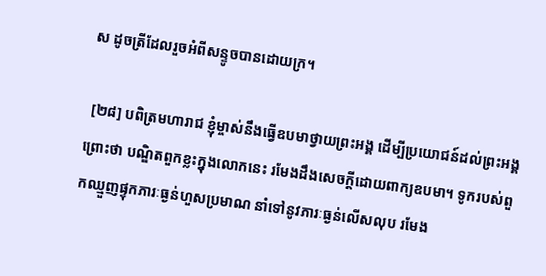ស ដូចត្រីដែលរួចអំពីសន្ទូចបានដោយក្រ។

 [២៨] បពិត្រមហារាជ ខ្ញុំម្ចាស់នឹងធ្វើឧបមាថ្វាយព្រះអង្គ ដើម្បីប្រយោជន៍ដល់ព្រះអង្គ ព្រោះថា បណ្ឌិតពួកខ្លះក្នុងលោកនេះ រមែងដឹងសេចក្តីដោយពាក្យឧបមា។ ទូករបស់ពួកឈ្មួញផ្ទុកភារៈធ្ងន់ហួសប្រមាណ នាំទៅនូវភារៈធ្ងន់លើសលុប រមែង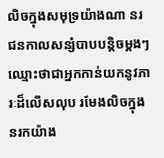លិចក្នុងសមុទ្រយ៉ាងណា នរជនកាលសន្សំបាបបន្តិចម្តងៗ ឈ្មោះថាជាអ្នកកាន់យកនូវភារៈដ៏លើសលុប រមែងលិចក្នុងនរកយ៉ាង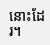នោះដែរ។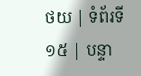ថយ | ទំព័រទី ១៥ | បន្ទា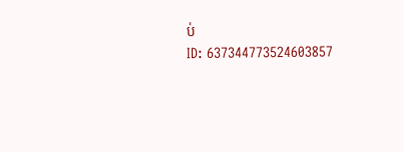ប់
ID: 637344773524603857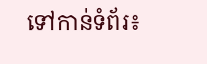ទៅកាន់ទំព័រ៖